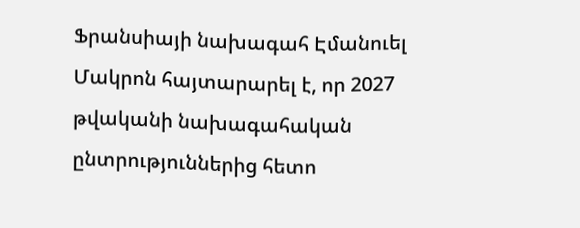Ֆրանսիայի նախագահ Էմանուել Մակրոն հայտարարել է, որ 2027 թվականի նախագահական ընտրություններից հետո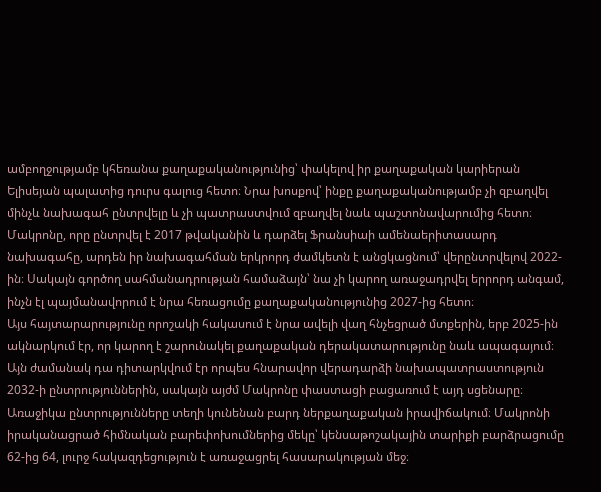ամբողջությամբ կհեռանա քաղաքականությունից՝ փակելով իր քաղաքական կարիերան Ելիսեյան պալատից դուրս գալուց հետո։ Նրա խոսքով՝ ինքը քաղաքականությամբ չի զբաղվել մինչև նախագահ ընտրվելը և չի պատրաստվում զբաղվել նաև պաշտոնավարումից հետո։
Մակրոնը, որը ընտրվել է 2017 թվականին և դարձել Ֆրանսիաի ամենաերիտասարդ նախագահը, արդեն իր նախագահման երկրորդ ժամկետն է անցկացնում՝ վերընտրվելով 2022-ին։ Սակայն գործող սահմանադրության համաձայն՝ նա չի կարող առաջադրվել երրորդ անգամ, ինչն էլ պայմանավորում է նրա հեռացումը քաղաքականությունից 2027-ից հետո։
Այս հայտարարությունը որոշակի հակասում է նրա ավելի վաղ հնչեցրած մտքերին, երբ 2025-ին ակնարկում էր, որ կարող է շարունակել քաղաքական դերակատարությունը նաև ապագայում։ Այն ժամանակ դա դիտարկվում էր որպես հնարավոր վերադարձի նախապատրաստություն 2032-ի ընտրություններին, սակայն այժմ Մակրոնը փաստացի բացառում է այդ սցենարը։
Առաջիկա ընտրությունները տեղի կունենան բարդ ներքաղաքական իրավիճակում։ Մակրոնի իրականացրած հիմնական բարեփոխումներից մեկը՝ կենսաթոշակային տարիքի բարձրացումը 62-ից 64, լուրջ հակազդեցություն է առաջացրել հասարակության մեջ։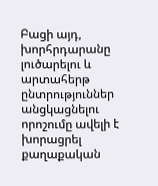Բացի այդ, խորհրդարանը լուծարելու և արտահերթ ընտրություններ անցկացնելու որոշումը ավելի է խորացրել քաղաքական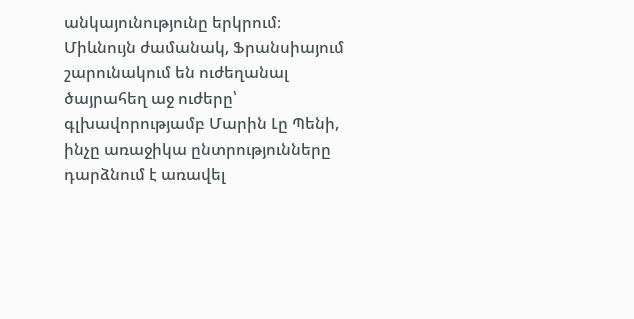անկայունությունը երկրում։
Միևնույն ժամանակ, Ֆրանսիայում շարունակում են ուժեղանալ ծայրահեղ աջ ուժերը՝ գլխավորությամբ Մարին Լը Պենի, ինչը առաջիկա ընտրությունները դարձնում է առավել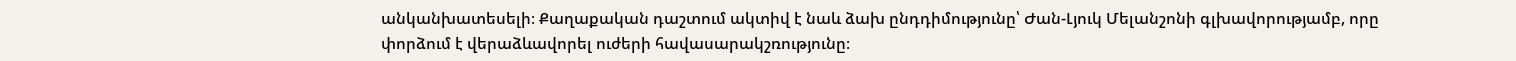անկանխատեսելի։ Քաղաքական դաշտում ակտիվ է նաև ձախ ընդդիմությունը՝ Ժան-Լյուկ Մելանշոնի գլխավորությամբ, որը փորձում է վերաձևավորել ուժերի հավասարակշռությունը։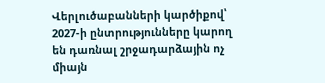Վերլուծաբանների կարծիքով՝ 2027-ի ընտրությունները կարող են դառնալ շրջադարձային ոչ միայն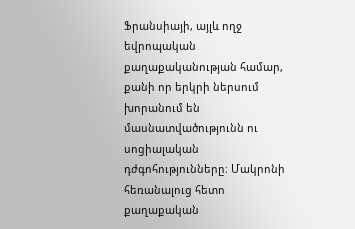Ֆրանսիայի, այլև ողջ եվրոպական քաղաքականության համար, քանի որ երկրի ներսում խորանում են մասնատվածությունն ու սոցիալական դժգոհությունները։ Մակրոնի հեռանալուց հետո քաղաքական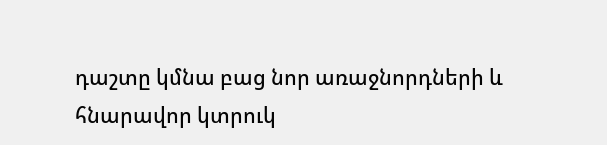դաշտը կմնա բաց նոր առաջնորդների և հնարավոր կտրուկ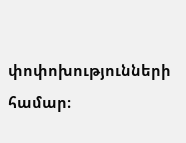փոփոխությունների համար։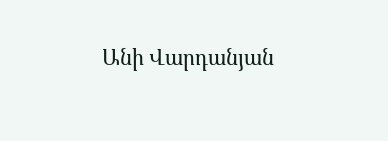Անի Վարդանյան